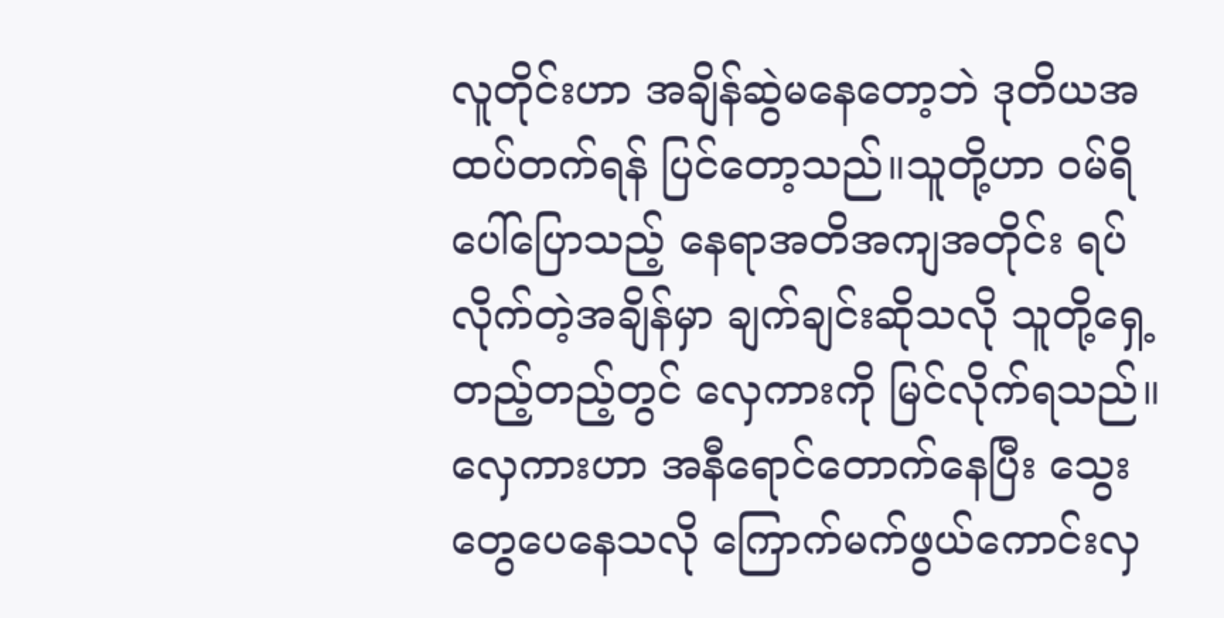လူတိုင်းဟာ အချိန်ဆွဲမနေတော့ဘဲ ဒုတိယအထပ်တက်ရန် ပြင်တော့သည်။သူတို့ဟာ ဝမ်ရိပေါ်ပြောသည့် နေရာအတိအကျအတိုင်း ရပ်လိုက်တဲ့အချိန်မှာ ချက်ချင်းဆိုသလို သူတို့ရှေ့တည့်တည့်တွင် လှေကားကို မြင်လိုက်ရသည်။
လှေကားဟာ အနီရောင်တောက်နေပြီး သွေးတွေပေနေသလို ကြောက်မက်ဖွယ်ကောင်းလှ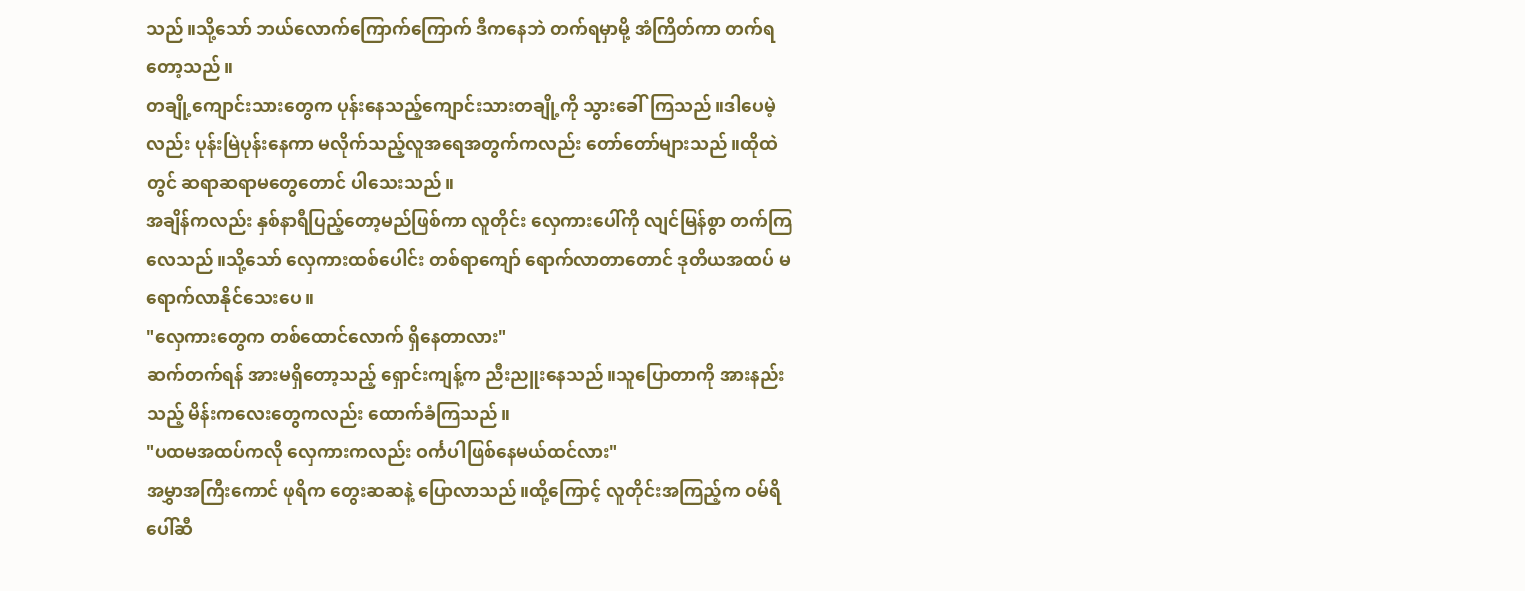သည်။သို့သော် ဘယ်လောက်ကြောက်ကြောက် ဒီကနေဘဲ တက်ရမှာမို့ အံကြိတ်ကာ တက်ရတော့သည်။
တချို့ကျောင်းသားတွေက ပုန်းနေသည့်ကျောင်းသားတချို့ကို သွားခေါ်ကြသည်။ဒါပေမဲ့လည်း ပုန်းမြဲပုန်းနေကာ မလိုက်သည့်လူအရေအတွက်ကလည်း တော်တော်များသည်။ထိုထဲတွင် ဆရာဆရာမတွေတောင် ပါသေးသည်။
အချိန်ကလည်း နှစ်နာရီပြည့်တော့မည်ဖြစ်ကာ လူတိုင်း လှေကားပေါ်ကို လျင်မြန်စွာ တက်ကြလေသည်။သို့သော် လှေကားထစ်ပေါင်း တစ်ရာကျော် ရောက်လာတာတောင် ဒုတိယအထပ် မရောက်လာနိုင်သေးပေ။
"လှေကားတွေက တစ်ထောင်လောက် ရှိနေတာလား"
ဆက်တက်ရန် အားမရှိတော့သည့် ရှောင်းကျန့်က ညီးညူးနေသည်။သူပြောတာကို အားနည်းသည့် မိန်းကလေးတွေကလည်း ထောက်ခံကြသည်။
"ပထမအထပ်ကလို လှေကားကလည်း ဝင်္ကပါဖြစ်နေမယ်ထင်လား"
အမွှာအကြီးကောင် ဖုရိက တွေးဆဆနဲ့ ပြောလာသည်။ထို့ကြောင့် လူတိုင်းအကြည့်က ဝမ်ရိပေါ်ဆီ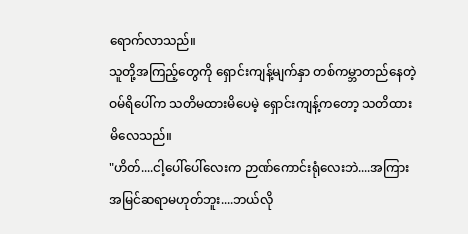ရောက်လာသည်။
သူတို့အကြည့်တွေကို ရှောင်းကျန့်မျက်နှာ တစ်ကမ္ဘာတည်နေတဲ့ ဝမ်ရိပေါ်က သတိမထားမိပေမဲ့ ရှောင်းကျန့်ကတော့ သတိထားမိလေသည်။
"ဟိတ်....ငါ့ပေါ်ပေါ်လေးက ဉာဏ်ကောင်းရုံလေးဘဲ....အကြားအမြင်ဆရာမဟုတ်ဘူး....ဘယ်လို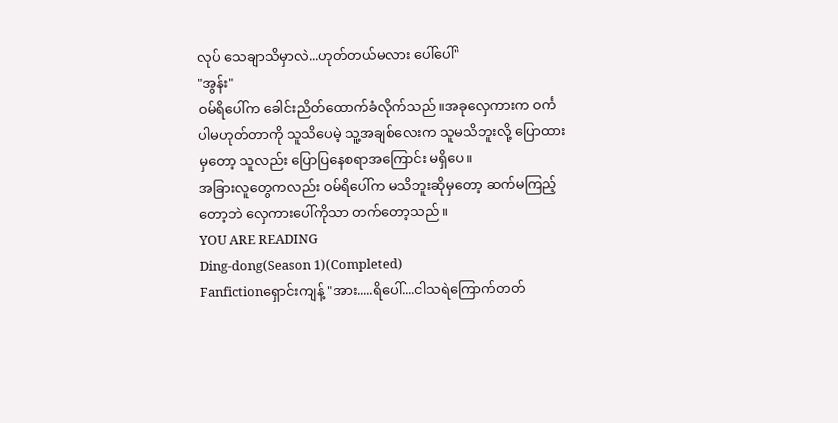လုပ် သေချာသိမှာလဲ...ဟုတ်တယ်မလား ပေါ်ပေါ်"
"အွန်း"
ဝမ်ရိပေါ်က ခေါင်းညိတ်ထောက်ခံလိုက်သည်။အခုလှေကားက ဝင်္ကပါမဟုတ်တာကို သူသိပေမဲ့ သူ့အချစ်လေးက သူမသိဘူးလို့ ပြောထားမှတော့ သူလည်း ပြောပြနေစရာအကြောင်း မရှိပေ။
အခြားလူတွေကလည်း ဝမ်ရိပေါ်က မသိဘူးဆိုမှတော့ ဆက်မကြည့်တော့ဘဲ လှေကားပေါ်ကိုသာ တက်တော့သည်။
YOU ARE READING
Ding-dong(Season 1)(Completed)
Fanfictionရှောင်းကျန့် "အား.....ရိပေါ်....ငါသရဲကြောက်တတ်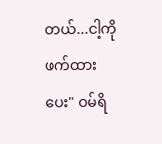တယ်...ငါ့ကို ဖက်ထားပေး" ဝမ်ရိ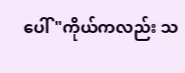ပေါ် "ကိုယ်ကလည်း သ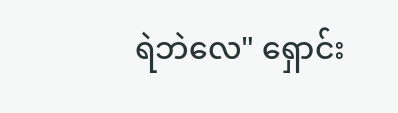ရဲဘဲလေ" ရှောင်း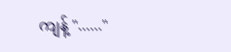ကျန့် "......"